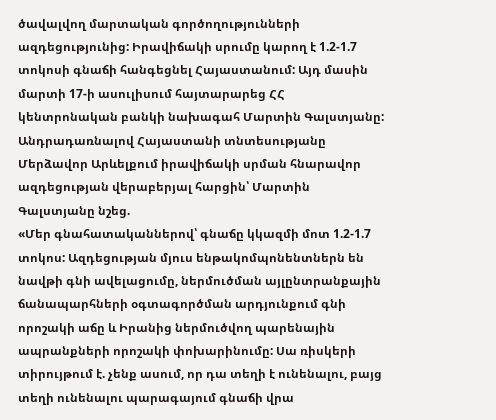ծավալվող մարտական գործողությունների ազդեցությունից: Իրավիճակի սրումը կարող է 1.2-1.7 տոկոսի գնաճի հանգեցնել Հայաստանում: Այդ մասին մարտի 17-ի ասուլիսում հայտարարեց ՀՀ կենտրոնական բանկի նախագահ Մարտին Գալստյանը:
Անդրադառնալով Հայաստանի տնտեսությանը Մերձավոր Արևելքում իրավիճակի սրման հնարավոր ազդեցության վերաբերյալ հարցին՝ Մարտին Գալստյանը նշեց.
«Մեր գնահատականներով՝ գնաճը կկազմի մոտ 1.2-1.7 տոկոս: Ազդեցության մյուս ենթակոմպոնենտներն են նավթի գնի ավելացումը, ներմուծման այլընտրանքային ճանապարհների օգտագործման արդյունքում գնի որոշակի աճը և Իրանից ներմուծվող պարենային ապրանքների որոշակի փոխարինումը: Սա ռիսկերի տիրույթում է. չենք ասում, որ դա տեղի է ունենալու, բայց տեղի ունենալու պարագայում գնաճի վրա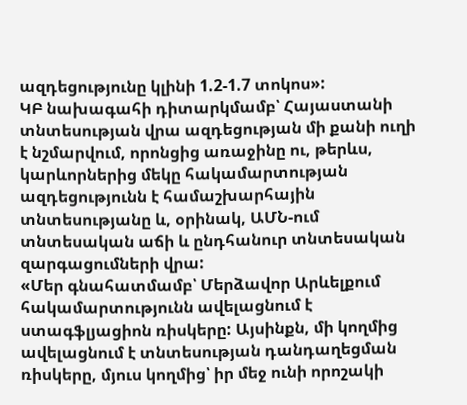ազդեցությունը կլինի 1.2-1.7 տոկոս»:
ԿԲ նախագահի դիտարկմամբ՝ Հայաստանի տնտեսության վրա ազդեցության մի քանի ուղի է նշմարվում, որոնցից առաջինը ու, թերևս, կարևորներից մեկը հակամարտության ազդեցությունն է համաշխարհային տնտեսությանը և, օրինակ, ԱՄՆ-ում տնտեսական աճի և ընդհանուր տնտեսական զարգացումների վրա:
«Մեր գնահատմամբ՝ Մերձավոր Արևելքում հակամարտությունն ավելացնում է ստագֆլյացիոն ռիսկերը: Այսինքն, մի կողմից ավելացնում է տնտեսության դանդաղեցման ռիսկերը, մյուս կողմից՝ իր մեջ ունի որոշակի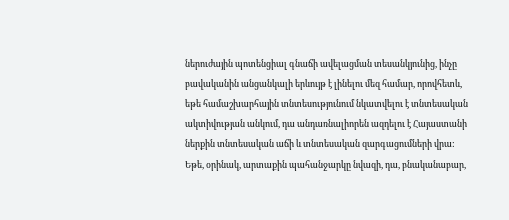ներուժային պոտենցիալ գնաճի ավելացման տեսանկյունից, ինչը բավականին անցանկալի երևույթ է լինելու մեզ համար, որովհետև, եթե համաշխարհային տնտեսությունում նկատվելու է տնտեսական ակտիվության անկում, դա անդառնալիորեն ազդելու է Հայաստանի ներքին տնտեսական աճի և տնտեսական զարգացումների վրա:
Եթե, օրինակ, արտաքին պահանջարկը նվազի, դա, բնականաբար,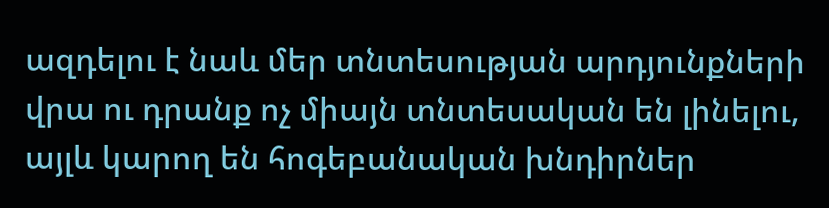ազդելու է նաև մեր տնտեսության արդյունքների վրա ու դրանք ոչ միայն տնտեսական են լինելու, այլև կարող են հոգեբանական խնդիրներ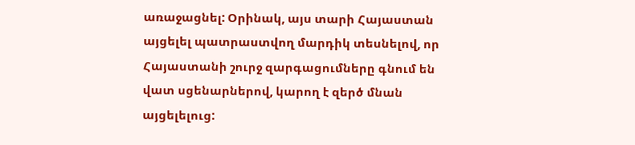առաջացնել: Օրինակ, այս տարի Հայաստան այցելել պատրաստվող մարդիկ տեսնելով, որ Հայաստանի շուրջ զարգացումները գնում են վատ սցենարներով, կարող է զերծ մնան այցելելուց: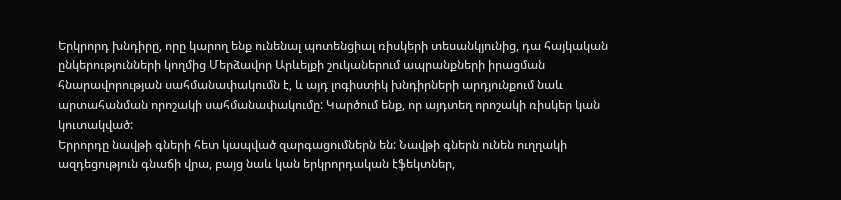Երկրորդ խնդիրը, որը կարող ենք ունենալ պոտենցիալ ռիսկերի տեսանկյունից, դա հայկական ընկերությունների կողմից Մերձավոր Արևելքի շուկաներում ապրանքների իրացման հնարավորության սահմանափակումն է, և այդ լոգիստիկ խնդիրների արդյունքում նաև արտահանման որոշակի սահմանափակումը: Կարծում ենք, որ այդտեղ որոշակի ռիսկեր կան կուտակված:
Երրորդը նավթի գների հետ կապված զարգացումներն են: Նավթի գներն ունեն ուղղակի ազդեցություն գնաճի վրա, բայց նաև կան երկրորդական էֆեկտներ,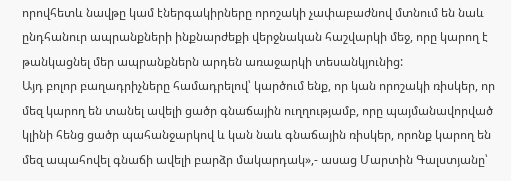որովհետև նավթը կամ էներգակիրները որոշակի չափաբաժնով մտնում են նաև ընդհանուր ապրանքների ինքնարժեքի վերջնական հաշվարկի մեջ, որը կարող է թանկացնել մեր ապրանքներն արդեն առաջարկի տեսանկյունից:
Այդ բոլոր բաղադրիչները համադրելով՝ կարծում ենք, որ կան որոշակի ռիսկեր, որ մեզ կարող են տանել ավելի ցածր գնաճային ուղղությամբ, որը պայմանավորված կլինի հենց ցածր պահանջարկով և կան նաև գնաճային ռիսկեր, որոնք կարող են մեզ ապահովել գնաճի ավելի բարձր մակարդակ»,- ասաց Մարտին Գալստյանը՝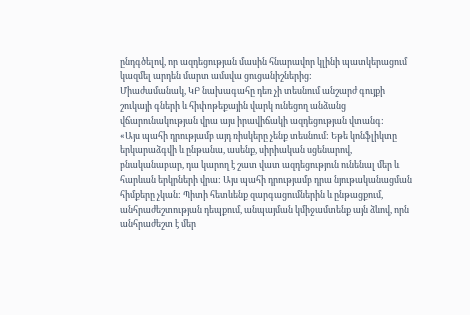ընդգծելով, որ ազդեցության մասին հնարավոր կլինի պատկերացում կազմել արդեն մարտ ամսվա ցուցանիշներից:
Միաժամանակ, ԿԲ նախագահը դեռ չի տեսնում անշարժ գույքի շուկայի գների և հիփոթեքային վարկ ունեցող անձանց վճարունակության վրա այս իրավիճակի ազդեցության վտանգ:
«Այս պահի դրությամբ այդ ռիսկերը չենք տեսնում: Եթե կոնֆլիկտը երկարաձգվի և ընթանա, ասենք, սիրիական սցենարով, բնականաբար, դա կարող է շատ վատ ազդեցություն ունենալ մեր և հարևան երկրների վրա: Այս պահի դրությամբ դրա նյութականացման հիմքերը չկան: Պիտի հետևենք զարգացումներին և ընթացքում, անհրաժեշտության դեպքում, անպայման կմիջամտենք այն ձևով, որն անհրաժեշտ է մեր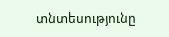տնտեսությունը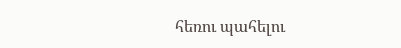հեռու պահելու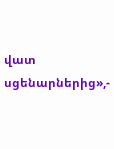վատ սցենարներից»,-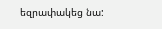եզրափակեց նա: